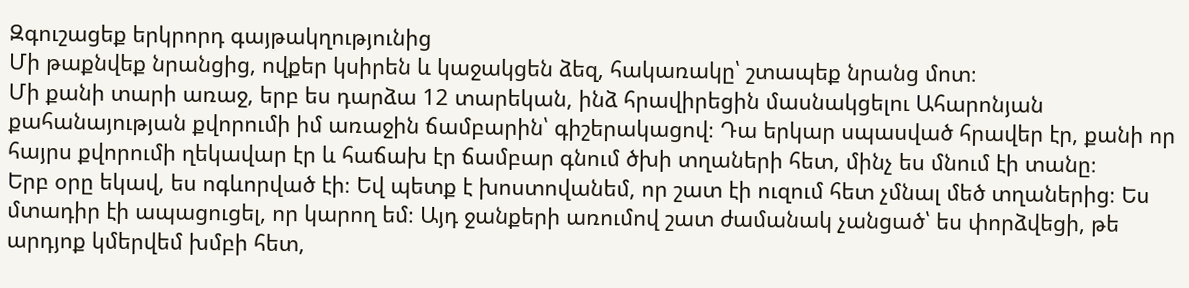Զգուշացեք երկրորդ գայթակղությունից
Մի թաքնվեք նրանցից, ովքեր կսիրեն և կաջակցեն ձեզ, հակառակը՝ շտապեք նրանց մոտ։
Մի քանի տարի առաջ, երբ ես դարձա 12 տարեկան, ինձ հրավիրեցին մասնակցելու Ահարոնյան քահանայության քվորումի իմ առաջին ճամբարին՝ գիշերակացով։ Դա երկար սպասված հրավեր էր, քանի որ հայրս քվորումի ղեկավար էր և հաճախ էր ճամբար գնում ծխի տղաների հետ, մինչ ես մնում էի տանը։
Երբ օրը եկավ, ես ոգևորված էի։ Եվ պետք է խոստովանեմ, որ շատ էի ուզում հետ չմնալ մեծ տղաներից։ Ես մտադիր էի ապացուցել, որ կարող եմ։ Այդ ջանքերի առումով շատ ժամանակ չանցած՝ ես փորձվեցի, թե արդյոք կմերվեմ խմբի հետ,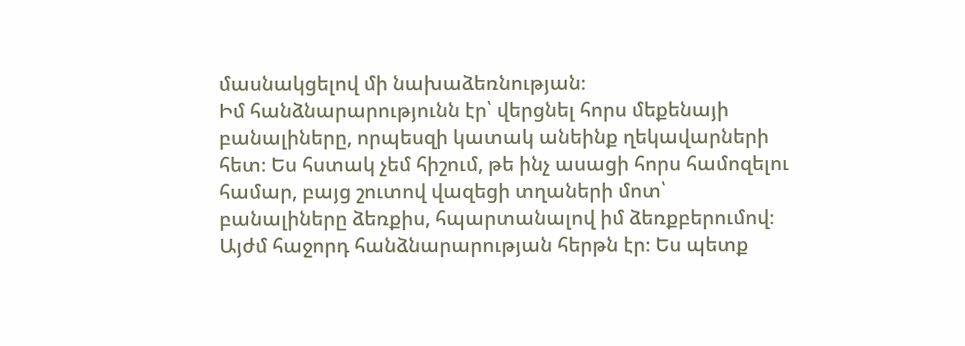մասնակցելով մի նախաձեռնության։
Իմ հանձնարարությունն էր՝ վերցնել հորս մեքենայի բանալիները, որպեսզի կատակ անեինք ղեկավարների հետ։ Ես հստակ չեմ հիշում, թե ինչ ասացի հորս համոզելու համար, բայց շուտով վազեցի տղաների մոտ՝ բանալիները ձեռքիս, հպարտանալով իմ ձեռքբերումով։
Այժմ հաջորդ հանձնարարության հերթն էր։ Ես պետք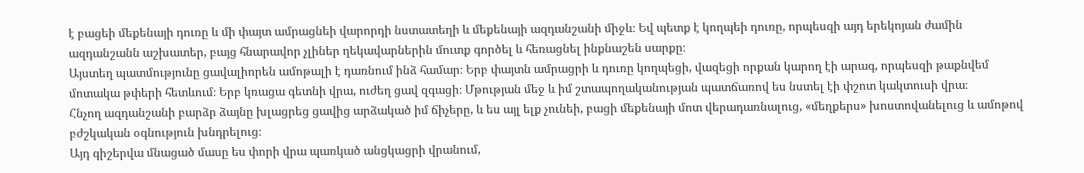է բացեի մեքենայի դուռը և մի փայտ ամրացնեի վարորդի նստատեղի և մեքենայի ազդանշանի միջև։ Եվ պետք է կողպեի դուռը, որպեսզի այդ երեկոյան ժամին ազդանշանն աշխատեր, բայց հնարավոր չլիներ ղեկավարներին մուտք գործել և հեռացնել ինքնաշեն սարքը։
Այստեղ պատմությունը ցավալիորեն ամոթալի է դառնում ինձ համար։ Երբ փայտն ամրացրի և դուռը կողպեցի, վազեցի որքան կարող էի արագ, որպեսզի թաքնվեմ մոտակա թփերի հետևում։ Երբ կռացա գետնի վրա, ուժեղ ցավ զգացի։ Մթության մեջ և իմ շտապողականության պատճառով ես նստել էի փշոտ կակտուսի վրա։
Հնչող ազդանշանի բարձր ձայնը խլացրեց ցավից արձակած իմ ճիչերը, և ես այլ ելք չունեի, բացի մեքենայի մոտ վերադառնալուց, «մեղքերս» խոստովանելուց և ամոթով բժշկական օգնություն խնդրելուց։
Այդ գիշերվա մնացած մասը ես փորի վրա պառկած անցկացրի վրանում,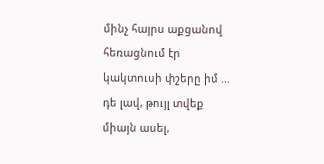մինչ հայրս աքցանով հեռացնում էր կակտուսի փշերը իմ … դե լավ, թույլ տվեք միայն ասել,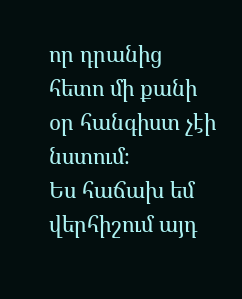որ դրանից հետո մի քանի օր հանգիստ չէի նստում։
Ես հաճախ եմ վերհիշում այդ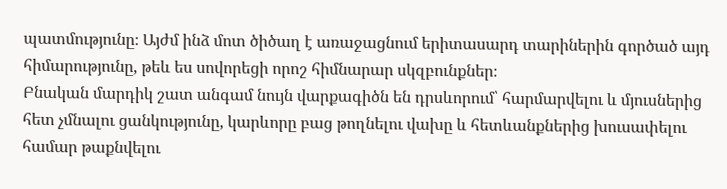պատմությունը։ Այժմ ինձ մոտ ծիծաղ է առաջացնում երիտասարդ տարիներին գործած այդ հիմարությունը, թեև ես սովորեցի որոշ հիմնարար սկզբունքներ։
Բնական մարդիկ շատ անգամ նույն վարքագիծն են դրսևորում՝ հարմարվելու և մյուսներից հետ չմնալու ցանկությունը, կարևորը բաց թողնելու վախը և հետևանքներից խուսափելու համար թաքնվելու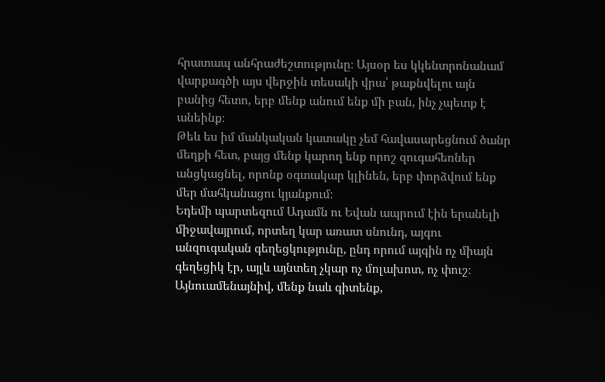հրատապ անհրաժեշտությունը։ Այսօր ես կկենտրոնանամ վարքագծի այս վերջին տեսակի վրա՝ թաքնվելու այն բանից հետո, երբ մենք անում ենք մի բան, ինչ չպետք է անեինք։
Թեև ես իմ մանկական կատակը չեմ հավասարեցնում ծանր մեղքի հետ, բայց մենք կարող ենք որոշ զուգահեռներ անցկացնել, որոնք օգտակար կլինեն, երբ փորձվում ենք մեր մահկանացու կյանքում։
Եդեմի պարտեզում Ադամն ու Եվան ապրում էին երանելի միջավայրում, որտեղ կար առատ սնունդ, այգու անզուգական գեղեցկությունը, ընդ որում այգին ոչ միայն գեղեցիկ էր, այլև այնտեղ չկար ոչ մոլախոտ, ոչ փուշ։
Այնուամենայնիվ, մենք նաև գիտենք,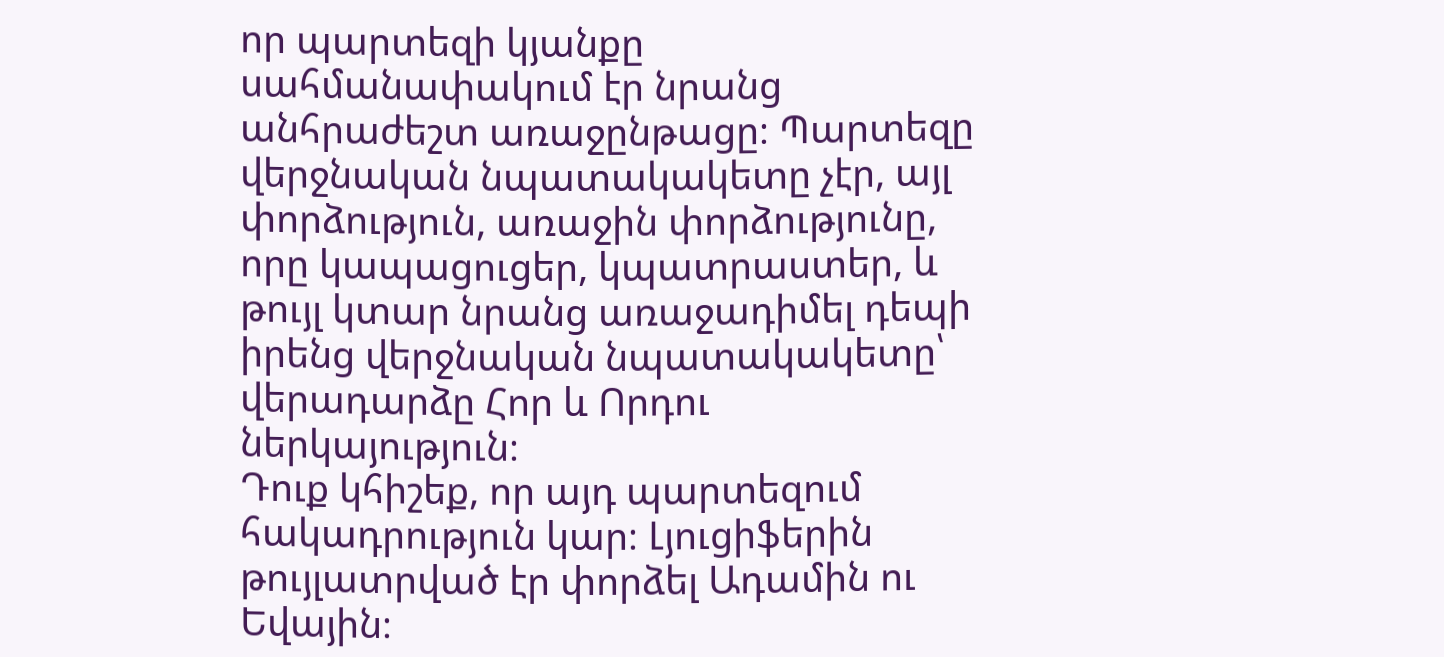որ պարտեզի կյանքը սահմանափակում էր նրանց անհրաժեշտ առաջընթացը։ Պարտեզը վերջնական նպատակակետը չէր, այլ փորձություն, առաջին փորձությունը, որը կապացուցեր, կպատրաստեր, և թույլ կտար նրանց առաջադիմել դեպի իրենց վերջնական նպատակակետը՝ վերադարձը Հոր և Որդու ներկայություն։
Դուք կհիշեք, որ այդ պարտեզում հակադրություն կար։ Լյուցիֆերին թույլատրված էր փորձել Ադամին ու Եվային։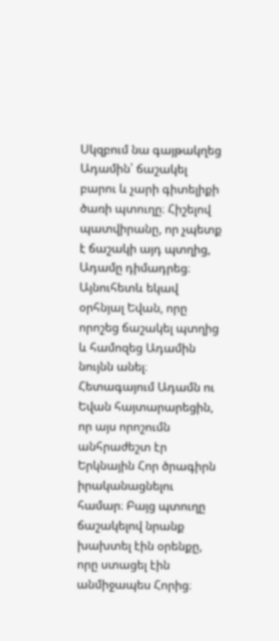Սկզբում նա գայթակղեց Ադամին՝ ճաշակել բարու և չարի գիտելիքի ծառի պտուղը։ Հիշելով պատվիրանը, որ չպետք է ճաշակի այդ պտղից, Ադամը դիմադրեց։ Այնուհետև եկավ օրհնյալ Եվան, որը որոշեց ճաշակել պտղից և համոզեց Ադամին նույնն անել։
Հետագայում Ադամն ու Եվան հայտարարեցին, որ այս որոշումն անհրաժեշտ էր Երկնային Հոր ծրագիրն իրականացնելու համար։ Բայց պտուղը ճաշակելով նրանք խախտել էին օրենքը, որը ստացել էին անմիջապես Հորից։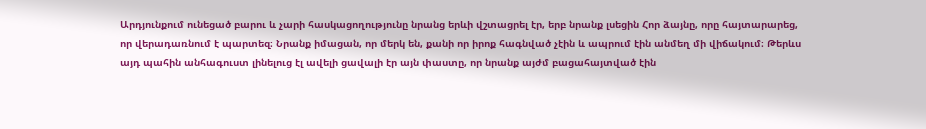Արդյունքում ունեցած բարու և չարի հասկացողությունը նրանց երևի վշտացրել էր, երբ նրանք լսեցին Հոր ձայնը, որը հայտարարեց, որ վերադառնում է պարտեզ։ Նրանք իմացան, որ մերկ են, քանի որ իրոք հագնված չէին և ապրում էին անմեղ մի վիճակում։ Թերևս այդ պահին անհագուստ լինելուց էլ ավելի ցավալի էր այն փաստը, որ նրանք այժմ բացահայտված էին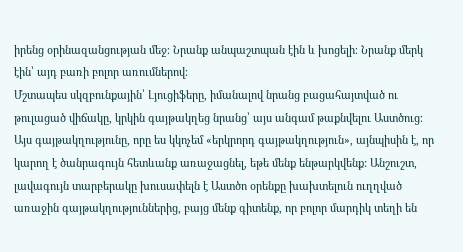իրենց օրինազանցության մեջ։ Նրանք անպաշտպան էին և խոցելի։ Նրանք մերկ էին՝ այդ բառի բոլոր առումներով։
Մշտապես սկզբունքային՝ Լյուցիֆերը, իմանալով նրանց բացահայտված ու թուլացած վիճակը, կրկին գայթակղեց նրանց՝ այս անգամ թաքնվելու Աստծուց։
Այս գայթակղությունը, որը ես կկոչեմ «երկրորդ գայթակղություն», այնպիսին է, որ կարող է ծանրագույն հետևանք առաջացնել, եթե մենք ենթարկվենք: Անշուշտ, լավագույն տարբերակը խուսափելն է Աստծո օրենքը խախտելուն ուղղված առաջին գայթակղություններից, բայց մենք գիտենք, որ բոլոր մարդիկ տեղի են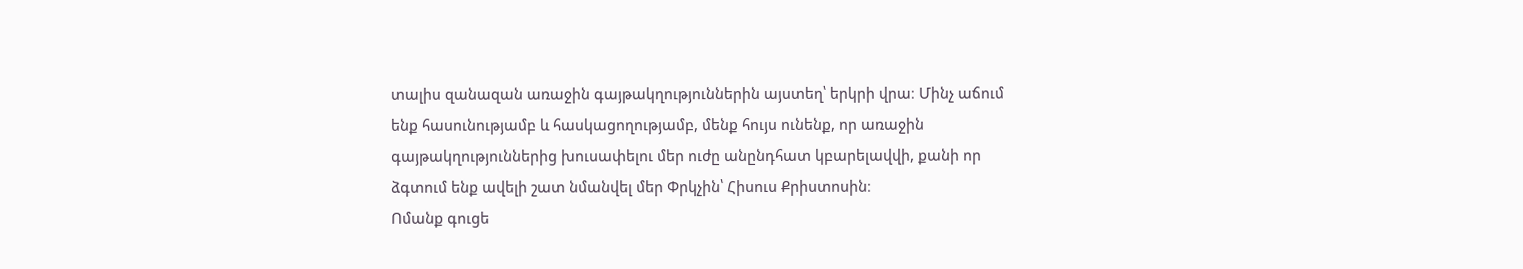տալիս զանազան առաջին գայթակղություններին այստեղ՝ երկրի վրա։ Մինչ աճում ենք հասունությամբ և հասկացողությամբ, մենք հույս ունենք, որ առաջին գայթակղություններից խուսափելու մեր ուժը անընդհատ կբարելավվի, քանի որ ձգտում ենք ավելի շատ նմանվել մեր Փրկչին՝ Հիսուս Քրիստոսին։
Ոմանք գուցե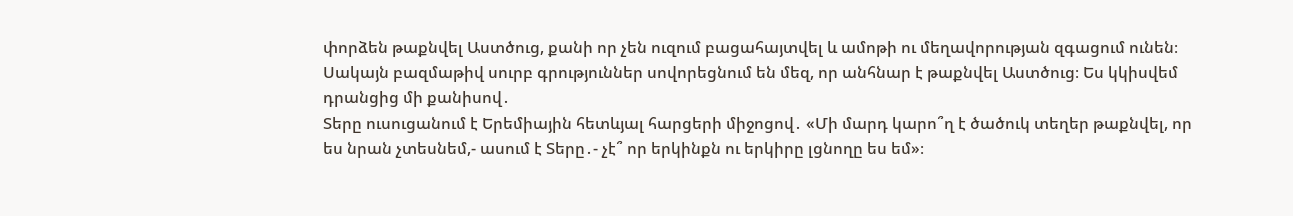փորձեն թաքնվել Աստծուց, քանի որ չեն ուզում բացահայտվել և ամոթի ու մեղավորության զգացում ունեն։ Սակայն բազմաթիվ սուրբ գրություններ սովորեցնում են մեզ, որ անհնար է թաքնվել Աստծուց։ Ես կկիսվեմ դրանցից մի քանիսով․
Տերը ուսուցանում է Երեմիային հետևյալ հարցերի միջոցով․ «Մի մարդ կարո՞ղ է ծածուկ տեղեր թաքնվել, որ ես նրան չտեսնեմ,- ասում է Տերը․- չէ՞ որ երկինքն ու երկիրը լցնողը ես եմ»։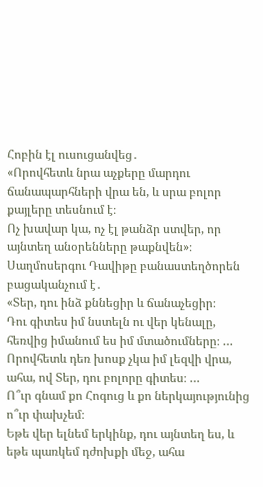Հոբին էլ ուսուցանվեց․
«Որովհետև նրա աչքերը մարդու ճանապարհների վրա են, և սրա բոլոր քայլերը տեսնում է։
Ոչ խավար կա, ոչ էլ թանձր ստվեր, որ այնտեղ անօրենները թաքնվեն»։
Սաղմոսերգու Դավիթը բանաստեղծորեն բացականչում է․
«Տեր, դու ինձ քննեցիր և ճանաչեցիր։
Դու գիտես իմ նստելն ու վեր կենալը, հեռվից իմանում ես իմ մտածումները։ …
Որովհետև դեռ խոսք չկա իմ լեզվի վրա, ահա, ով Տեր, դու բոլորը գիտես։ …
Ո՞ւր գնամ քո Հոգուց և քո ներկայությունից ո՞ւր փախչեմ։
Եթե վեր ելնեմ երկինք, դու այնտեղ ես, և եթե պառկեմ դժոխքի մեջ, ահա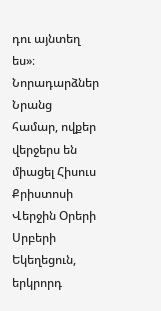դու այնտեղ ես»։
Նորադարձներ
Նրանց համար, ովքեր վերջերս են միացել Հիսուս Քրիստոսի Վերջին Օրերի Սրբերի Եկեղեցուն, երկրորդ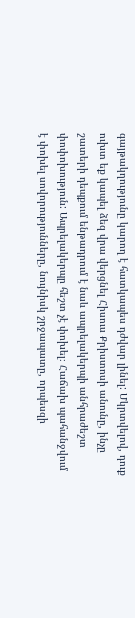գայթակղությունը կարող է հատկապես դժվար լինել: Մկրտվելով, դուք ուխտ եք կապել ձեզ վրա վերցնել Հիսուս Քրիստոսի անունը, ինչը շատերի դեպքում ենթադրում է նաև ապրելակերպի անհրաժեշտ փոփոխություն: Ապրելակերպը հեշտ չէ փոխել։ Հաճախ պահանջվում է փոխել սովորությունները, նույնիսկ շրջապատը, որպեսզի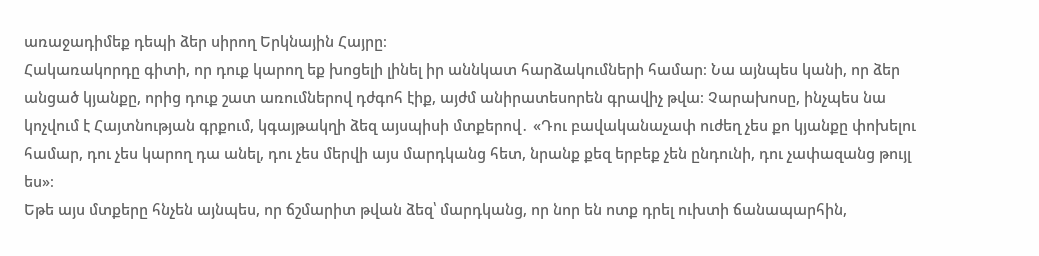առաջադիմեք դեպի ձեր սիրող Երկնային Հայրը։
Հակառակորդը գիտի, որ դուք կարող եք խոցելի լինել իր աննկատ հարձակումների համար։ Նա այնպես կանի, որ ձեր անցած կյանքը, որից դուք շատ առումներով դժգոհ էիք, այժմ անիրատեսորեն գրավիչ թվա։ Չարախոսը, ինչպես նա կոչվում է Հայտնության գրքում, կգայթակղի ձեզ այսպիսի մտքերով․ «Դու բավականաչափ ուժեղ չես քո կյանքը փոխելու համար, դու չես կարող դա անել, դու չես մերվի այս մարդկանց հետ, նրանք քեզ երբեք չեն ընդունի, դու չափազանց թույլ ես»։
Եթե այս մտքերը հնչեն այնպես, որ ճշմարիտ թվան ձեզ՝ մարդկանց, որ նոր են ոտք դրել ուխտի ճանապարհին,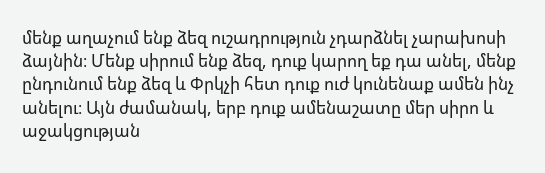մենք աղաչում ենք ձեզ ուշադրություն չդարձնել չարախոսի ձայնին։ Մենք սիրում ենք ձեզ, դուք կարող եք դա անել, մենք ընդունում ենք ձեզ և Փրկչի հետ դուք ուժ կունենաք ամեն ինչ անելու։ Այն ժամանակ, երբ դուք ամենաշատը մեր սիրո և աջակցության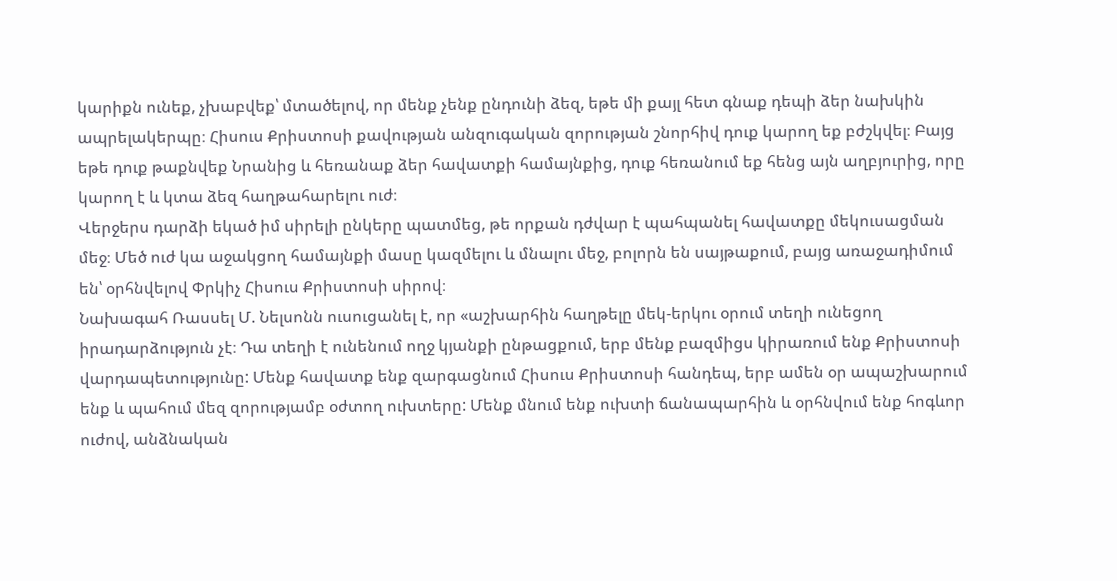կարիքն ունեք, չխաբվեք՝ մտածելով, որ մենք չենք ընդունի ձեզ, եթե մի քայլ հետ գնաք դեպի ձեր նախկին ապրելակերպը։ Հիսուս Քրիստոսի քավության անզուգական զորության շնորհիվ դուք կարող եք բժշկվել։ Բայց եթե դուք թաքնվեք Նրանից և հեռանաք ձեր հավատքի համայնքից, դուք հեռանում եք հենց այն աղբյուրից, որը կարող է և կտա ձեզ հաղթահարելու ուժ։
Վերջերս դարձի եկած իմ սիրելի ընկերը պատմեց, թե որքան դժվար է պահպանել հավատքը մեկուսացման մեջ։ Մեծ ուժ կա աջակցող համայնքի մասը կազմելու և մնալու մեջ, բոլորն են սայթաքում, բայց առաջադիմում են՝ օրհնվելով Փրկիչ Հիսուս Քրիստոսի սիրով։
Նախագահ Ռասսել Մ. Նելսոնն ուսուցանել է, որ «աշխարհին հաղթելը մեկ-երկու օրում տեղի ունեցող իրադարձություն չէ։ Դա տեղի է ունենում ողջ կյանքի ընթացքում, երբ մենք բազմիցս կիրառում ենք Քրիստոսի վարդապետությունը: Մենք հավատք ենք զարգացնում Հիսուս Քրիստոսի հանդեպ, երբ ամեն օր ապաշխարում ենք և պահում մեզ զորությամբ օժտող ուխտերը: Մենք մնում ենք ուխտի ճանապարհին և օրհնվում ենք հոգևոր ուժով, անձնական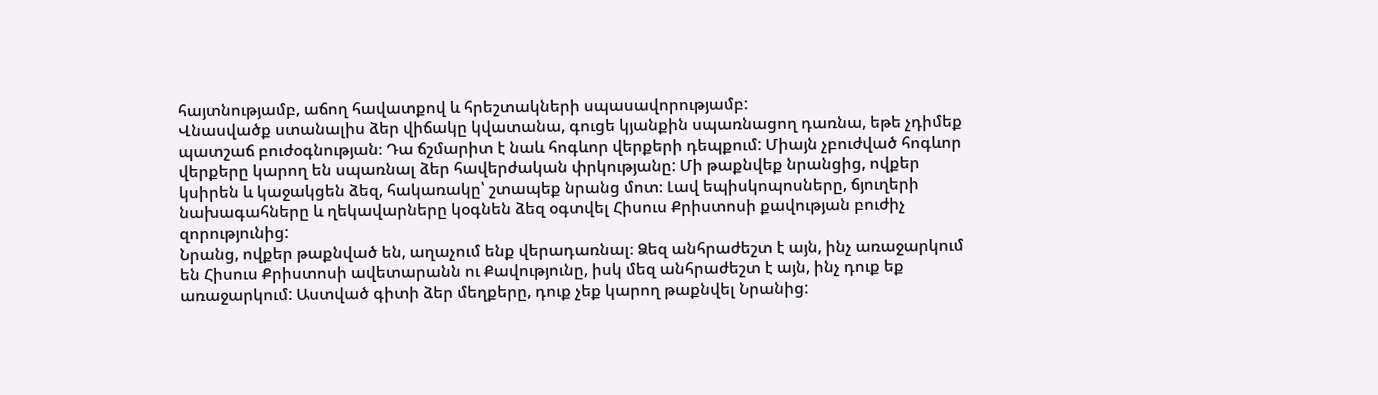հայտնությամբ, աճող հավատքով և հրեշտակների սպասավորությամբ:
Վնասվածք ստանալիս ձեր վիճակը կվատանա, գուցե կյանքին սպառնացող դառնա, եթե չդիմեք պատշաճ բուժօգնության։ Դա ճշմարիտ է նաև հոգևոր վերքերի դեպքում: Միայն չբուժված հոգևոր վերքերը կարող են սպառնալ ձեր հավերժական փրկությանը: Մի թաքնվեք նրանցից, ովքեր կսիրեն և կաջակցեն ձեզ, հակառակը՝ շտապեք նրանց մոտ։ Լավ եպիսկոպոսները, ճյուղերի նախագահները և ղեկավարները կօգնեն ձեզ օգտվել Հիսուս Քրիստոսի քավության բուժիչ զորությունից:
Նրանց, ովքեր թաքնված են, աղաչում ենք վերադառնալ։ Ձեզ անհրաժեշտ է այն, ինչ առաջարկում են Հիսուս Քրիստոսի ավետարանն ու Քավությունը, իսկ մեզ անհրաժեշտ է այն, ինչ դուք եք առաջարկում: Աստված գիտի ձեր մեղքերը, դուք չեք կարող թաքնվել Նրանից: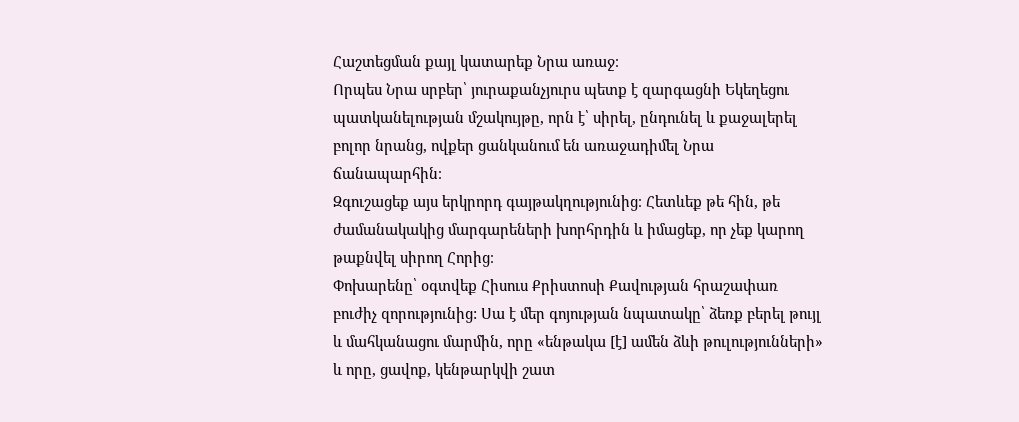Հաշտեցման քայլ կատարեք Նրա առաջ։
Որպես Նրա սրբեր՝ յուրաքանչյուրս պետք է զարգացնի Եկեղեցու պատկանելության մշակույթը, որն է՝ սիրել, ընդունել և քաջալերել բոլոր նրանց, ովքեր ցանկանում են առաջադիմել Նրա ճանապարհին։
Զգուշացեք այս երկրորդ գայթակղությունից։ Հետևեք թե հին, թե ժամանակակից մարգարեների խորհրդին և իմացեք, որ չեք կարող թաքնվել սիրող Հորից։
Փոխարենը՝ օգտվեք Հիսուս Քրիստոսի Քավության հրաշափառ բուժիչ զորությունից: Սա է մեր գոյության նպատակը՝ ձեռք բերել թույլ և մահկանացու մարմին, որը «ենթակա [է] ամեն ձևի թուլությունների» և որը, ցավոք, կենթարկվի շատ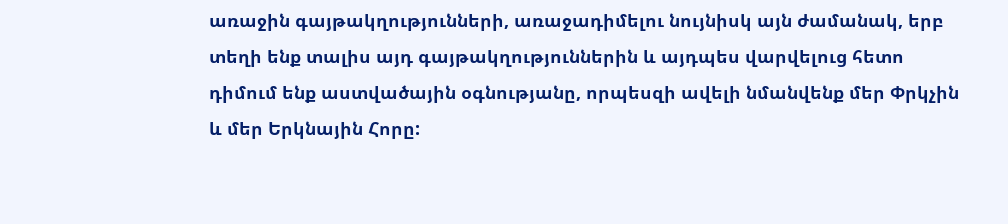առաջին գայթակղությունների, առաջադիմելու նույնիսկ այն ժամանակ, երբ տեղի ենք տալիս այդ գայթակղություններին և այդպես վարվելուց հետո դիմում ենք աստվածային օգնությանը, որպեսզի ավելի նմանվենք մեր Փրկչին և մեր Երկնային Հորը: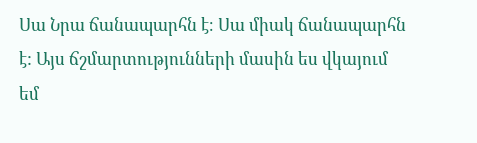Սա Նրա ճանապարհն է։ Սա միակ ճանապարհն է: Այս ճշմարտությունների մասին ես վկայում եմ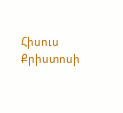Հիսուս Քրիստոսի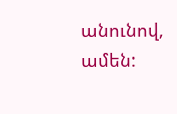անունով, ամեն: